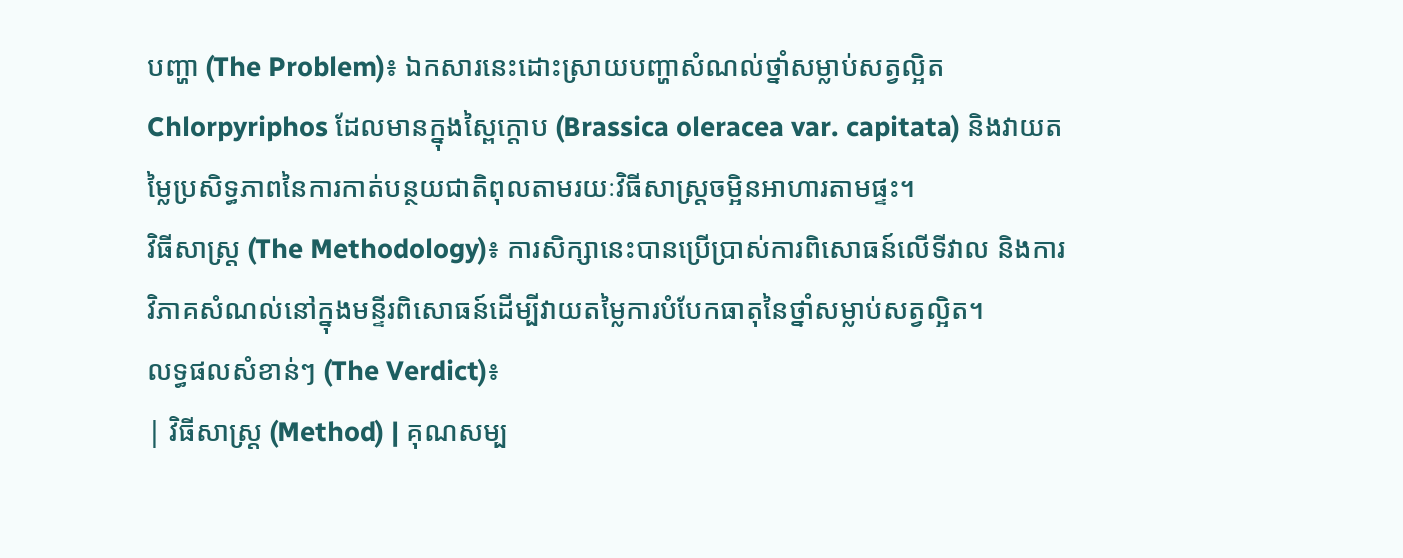បញ្ហា (The Problem)៖ ឯកសារនេះដោះស្រាយបញ្ហាសំណល់ថ្នាំសម្លាប់សត្វល្អិត Chlorpyriphos ដែលមានក្នុងស្ពៃក្តោប (Brassica oleracea var. capitata) និងវាយតម្លៃប្រសិទ្ធភាពនៃការកាត់បន្ថយជាតិពុលតាមរយៈវិធីសាស្ត្រចម្អិនអាហារតាមផ្ទះ។
វិធីសាស្ត្រ (The Methodology)៖ ការសិក្សានេះបានប្រើប្រាស់ការពិសោធន៍លើទីវាល និងការវិភាគសំណល់នៅក្នុងមន្ទីរពិសោធន៍ដើម្បីវាយតម្លៃការបំបែកធាតុនៃថ្នាំសម្លាប់សត្វល្អិត។
លទ្ធផលសំខាន់ៗ (The Verdict)៖
| វិធីសាស្ត្រ (Method) | គុណសម្ប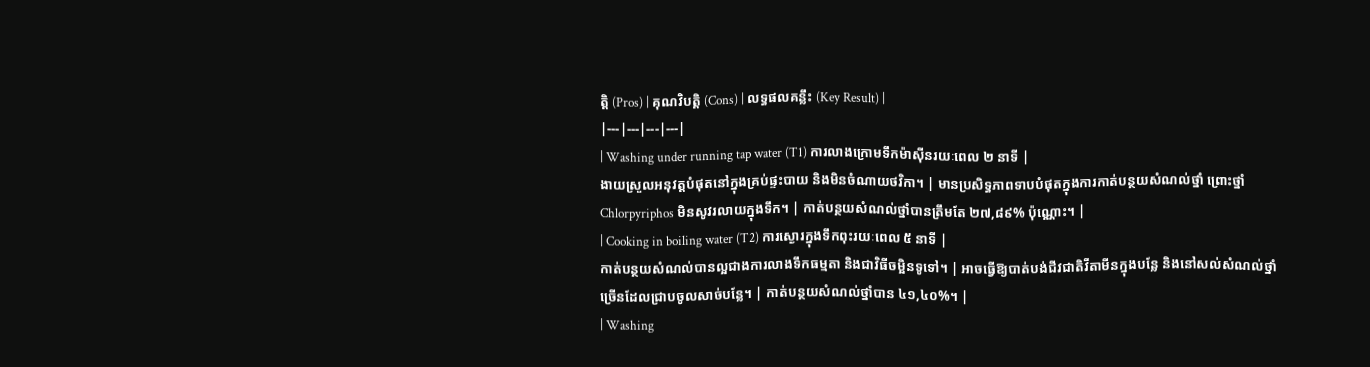ត្តិ (Pros) | គុណវិបត្តិ (Cons) | លទ្ធផលគន្លឹះ (Key Result) |
|---|---|---|---|
| Washing under running tap water (T1) ការលាងក្រោមទឹកម៉ាស៊ីនរយៈពេល ២ នាទី |
ងាយស្រួលអនុវត្តបំផុតនៅក្នុងគ្រប់ផ្ទះបាយ និងមិនចំណាយថវិកា។ | មានប្រសិទ្ធភាពទាបបំផុតក្នុងការកាត់បន្ថយសំណល់ថ្នាំ ព្រោះថ្នាំ Chlorpyriphos មិនសូវរលាយក្នុងទឹក។ | កាត់បន្ថយសំណល់ថ្នាំបានត្រឹមតែ ២៧,៨៩% ប៉ុណ្ណោះ។ |
| Cooking in boiling water (T2) ការស្ងោរក្នុងទឹកពុះរយៈពេល ៥ នាទី |
កាត់បន្ថយសំណល់បានល្អជាងការលាងទឹកធម្មតា និងជាវិធីចម្អិនទូទៅ។ | អាចធ្វើឱ្យបាត់បង់ជីវជាតិវីតាមីនក្នុងបន្លែ និងនៅសល់សំណល់ថ្នាំច្រើនដែលជ្រាបចូលសាច់បន្លែ។ | កាត់បន្ថយសំណល់ថ្នាំបាន ៤១,៤០%។ |
| Washing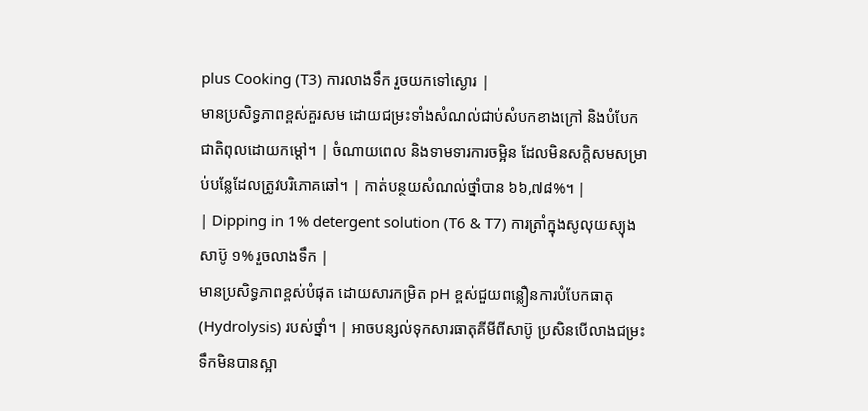plus Cooking (T3) ការលាងទឹក រួចយកទៅស្ងោរ |
មានប្រសិទ្ធភាពខ្ពស់គួរសម ដោយជម្រះទាំងសំណល់ជាប់សំបកខាងក្រៅ និងបំបែកជាតិពុលដោយកម្តៅ។ | ចំណាយពេល និងទាមទារការចម្អិន ដែលមិនសក្តិសមសម្រាប់បន្លែដែលត្រូវបរិភោគឆៅ។ | កាត់បន្ថយសំណល់ថ្នាំបាន ៦៦,៧៨%។ |
| Dipping in 1% detergent solution (T6 & T7) ការត្រាំក្នុងសូលុយស្យុងសាប៊ូ ១% រួចលាងទឹក |
មានប្រសិទ្ធភាពខ្ពស់បំផុត ដោយសារកម្រិត pH ខ្ពស់ជួយពន្លឿនការបំបែកធាតុ (Hydrolysis) របស់ថ្នាំ។ | អាចបន្សល់ទុកសារធាតុគីមីពីសាប៊ូ ប្រសិនបើលាងជម្រះទឹកមិនបានស្អា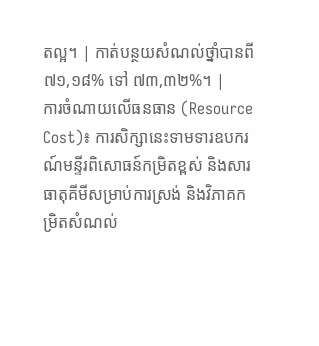តល្អ។ | កាត់បន្ថយសំណល់ថ្នាំបានពី ៧១,១៨% ទៅ ៧៣,៣២%។ |
ការចំណាយលើធនធាន (Resource Cost)៖ ការសិក្សានេះទាមទារឧបករណ៍មន្ទីរពិសោធន៍កម្រិតខ្ពស់ និងសារធាតុគីមីសម្រាប់ការស្រង់ និងវិភាគកម្រិតសំណល់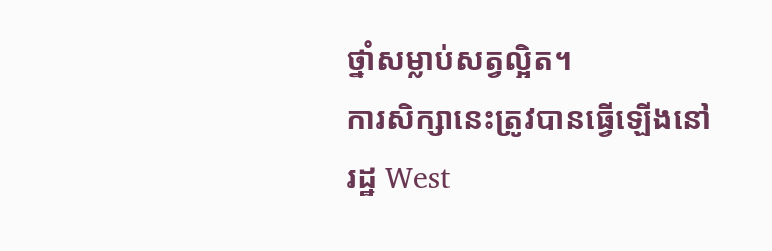ថ្នាំសម្លាប់សត្វល្អិត។
ការសិក្សានេះត្រូវបានធ្វើឡើងនៅរដ្ឋ West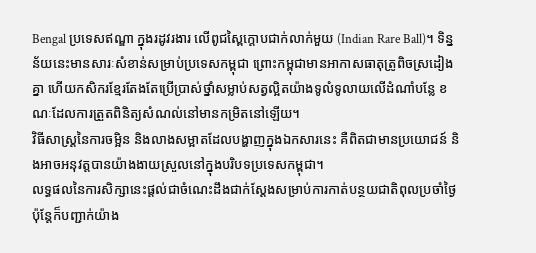Bengal ប្រទេសឥណ្ឌា ក្នុងរដូវរងារ លើពូជស្ពៃក្តោបជាក់លាក់មួយ (Indian Rare Ball)។ ទិន្នន័យនេះមានសារៈសំខាន់សម្រាប់ប្រទេសកម្ពុជា ព្រោះកម្ពុជាមានអាកាសធាតុត្រូពិចស្រដៀងគ្នា ហើយកសិករខ្មែរតែងតែប្រើប្រាស់ថ្នាំសម្លាប់សត្វល្អិតយ៉ាងទូលំទូលាយលើដំណាំបន្លែ ខណៈដែលការត្រួតពិនិត្យសំណល់នៅមានកម្រិតនៅឡើយ។
វិធីសាស្ត្រនៃការចម្អិន និងលាងសម្អាតដែលបង្ហាញក្នុងឯកសារនេះ គឺពិតជាមានប្រយោជន៍ និងអាចអនុវត្តបានយ៉ាងងាយស្រួលនៅក្នុងបរិបទប្រទេសកម្ពុជា។
លទ្ធផលនៃការសិក្សានេះផ្តល់ជាចំណេះដឹងជាក់ស្តែងសម្រាប់ការកាត់បន្ថយជាតិពុលប្រចាំថ្ងៃ ប៉ុន្តែក៏បញ្ជាក់យ៉ាង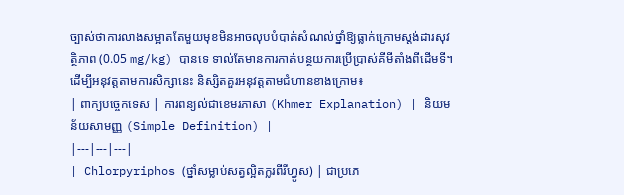ច្បាស់ថាការលាងសម្អាតតែមួយមុខមិនអាចលុបបំបាត់សំណល់ថ្នាំឱ្យធ្លាក់ក្រោមស្តង់ដារសុវត្ថិភាព (0.05 mg/kg) បានទេ ទាល់តែមានការកាត់បន្ថយការប្រើប្រាស់គីមីតាំងពីដើមទី។
ដើម្បីអនុវត្តតាមការសិក្សានេះ និស្សិតគួរអនុវត្តតាមជំហានខាងក្រោម៖
| ពាក្យបច្ចេកទេស | ការពន្យល់ជាខេមរភាសា (Khmer Explanation) | និយមន័យសាមញ្ញ (Simple Definition) |
|---|---|---|
| Chlorpyriphos (ថ្នាំសម្លាប់សត្វល្អិតក្លរពីរីហ្វូស) | ជាប្រភេ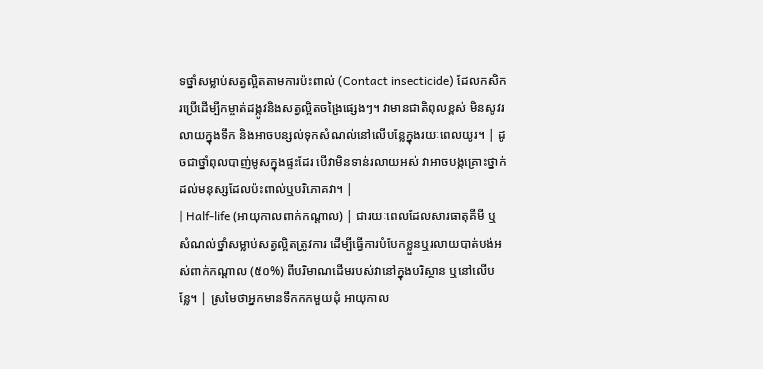ទថ្នាំសម្លាប់សត្វល្អិតតាមការប៉ះពាល់ (Contact insecticide) ដែលកសិករប្រើដើម្បីកម្ចាត់ដង្កូវនិងសត្វល្អិតចង្រៃផ្សេងៗ។ វាមានជាតិពុលខ្ពស់ មិនសូវរលាយក្នុងទឹក និងអាចបន្សល់ទុកសំណល់នៅលើបន្លែក្នុងរយៈពេលយូរ។ | ដូចជាថ្នាំពុលបាញ់មូសក្នុងផ្ទះដែរ បើវាមិនទាន់រលាយអស់ វាអាចបង្កគ្រោះថ្នាក់ដល់មនុស្សដែលប៉ះពាល់ឬបរិភោគវា។ |
| Half-life (អាយុកាលពាក់កណ្តាល) | ជារយៈពេលដែលសារធាតុគីមី ឬសំណល់ថ្នាំសម្លាប់សត្វល្អិតត្រូវការ ដើម្បីធ្វើការបំបែកខ្លួនឬរលាយបាត់បង់អស់ពាក់កណ្តាល (៥០%) ពីបរិមាណដើមរបស់វានៅក្នុងបរិស្ថាន ឬនៅលើបន្លែ។ | ស្រមៃថាអ្នកមានទឹកកកមួយដុំ អាយុកាល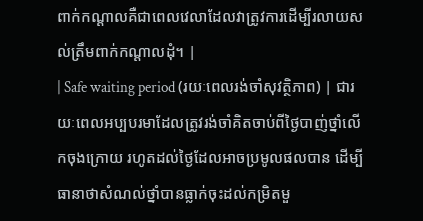ពាក់កណ្តាលគឺជាពេលវេលាដែលវាត្រូវការដើម្បីរលាយសល់ត្រឹមពាក់កណ្តាលដុំ។ |
| Safe waiting period (រយៈពេលរង់ចាំសុវត្ថិភាព) | ជារយៈពេលអប្បបរមាដែលត្រូវរង់ចាំគិតចាប់ពីថ្ងៃបាញ់ថ្នាំលើកចុងក្រោយ រហូតដល់ថ្ងៃដែលអាចប្រមូលផលបាន ដើម្បីធានាថាសំណល់ថ្នាំបានធ្លាក់ចុះដល់កម្រិតមួ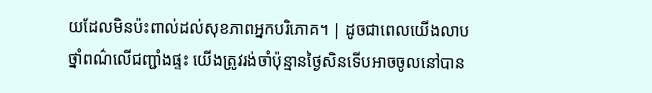យដែលមិនប៉ះពាល់ដល់សុខភាពអ្នកបរិភោគ។ | ដូចជាពេលយើងលាបថ្នាំពណ៌លើជញ្ជាំងផ្ទះ យើងត្រូវរង់ចាំប៉ុន្មានថ្ងៃសិនទើបអាចចូលនៅបាន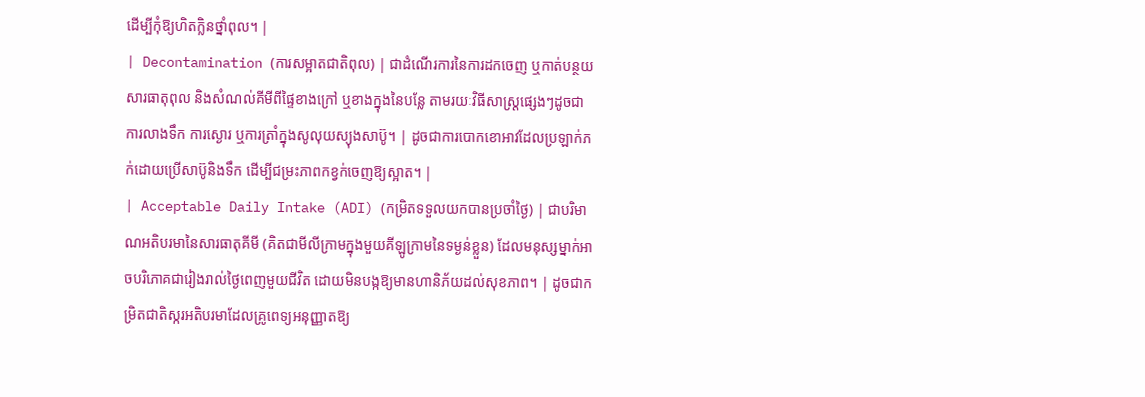ដើម្បីកុំឱ្យហិតក្លិនថ្នាំពុល។ |
| Decontamination (ការសម្អាតជាតិពុល) | ជាដំណើរការនៃការដកចេញ ឬកាត់បន្ថយសារធាតុពុល និងសំណល់គីមីពីផ្ទៃខាងក្រៅ ឬខាងក្នុងនៃបន្លែ តាមរយៈវិធីសាស្ត្រផ្សេងៗដូចជា ការលាងទឹក ការស្ងោរ ឬការត្រាំក្នុងសូលុយស្យុងសាប៊ូ។ | ដូចជាការបោកខោអាវដែលប្រឡាក់ភក់ដោយប្រើសាប៊ូនិងទឹក ដើម្បីជម្រះភាពកខ្វក់ចេញឱ្យស្អាត។ |
| Acceptable Daily Intake (ADI) (កម្រិតទទួលយកបានប្រចាំថ្ងៃ) | ជាបរិមាណអតិបរមានៃសារធាតុគីមី (គិតជាមីលីក្រាមក្នុងមួយគីឡូក្រាមនៃទម្ងន់ខ្លួន) ដែលមនុស្សម្នាក់អាចបរិភោគជារៀងរាល់ថ្ងៃពេញមួយជីវិត ដោយមិនបង្កឱ្យមានហានិភ័យដល់សុខភាព។ | ដូចជាកម្រិតជាតិស្ករអតិបរមាដែលគ្រូពេទ្យអនុញ្ញាតឱ្យ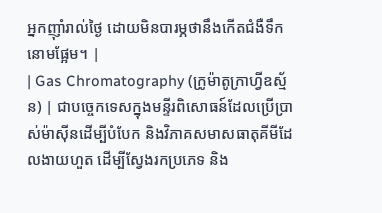អ្នកញ៉ាំរាល់ថ្ងៃ ដោយមិនបារម្ភថានឹងកើតជំងឺទឹកនោមផ្អែម។ |
| Gas Chromatography (ក្រូម៉ាតូក្រាហ្វីឧស្ម័ន) | ជាបច្ចេកទេសក្នុងមន្ទីរពិសោធន៍ដែលប្រើប្រាស់ម៉ាស៊ីនដើម្បីបំបែក និងវិភាគសមាសធាតុគីមីដែលងាយហួត ដើម្បីស្វែងរកប្រភេទ និង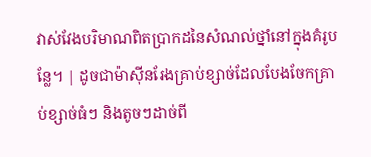វាស់វែងបរិមាណពិតប្រាកដនៃសំណល់ថ្នាំនៅក្នុងគំរូបន្លែ។ | ដូចជាម៉ាស៊ីនរែងគ្រាប់ខ្សាច់ដែលបែងចែកគ្រាប់ខ្សាច់ធំៗ និងតូចៗដាច់ពី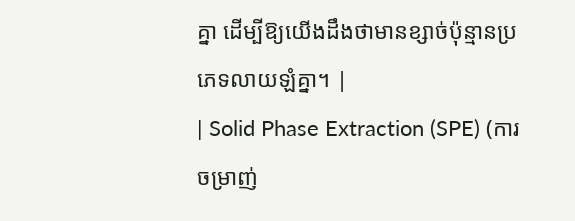គ្នា ដើម្បីឱ្យយើងដឹងថាមានខ្សាច់ប៉ុន្មានប្រភេទលាយឡំគ្នា។ |
| Solid Phase Extraction (SPE) (ការចម្រាញ់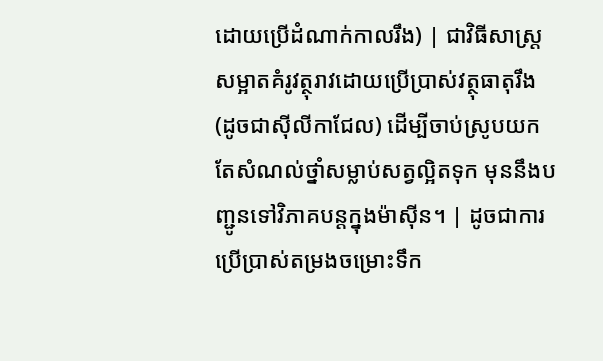ដោយប្រើដំណាក់កាលរឹង) | ជាវិធីសាស្រ្តសម្អាតគំរូវត្ថុរាវដោយប្រើប្រាស់វត្ថុធាតុរឹង (ដូចជាស៊ីលីកាជែល) ដើម្បីចាប់ស្រូបយកតែសំណល់ថ្នាំសម្លាប់សត្វល្អិតទុក មុននឹងបញ្ជូនទៅវិភាគបន្តក្នុងម៉ាស៊ីន។ | ដូចជាការប្រើប្រាស់តម្រងចម្រោះទឹក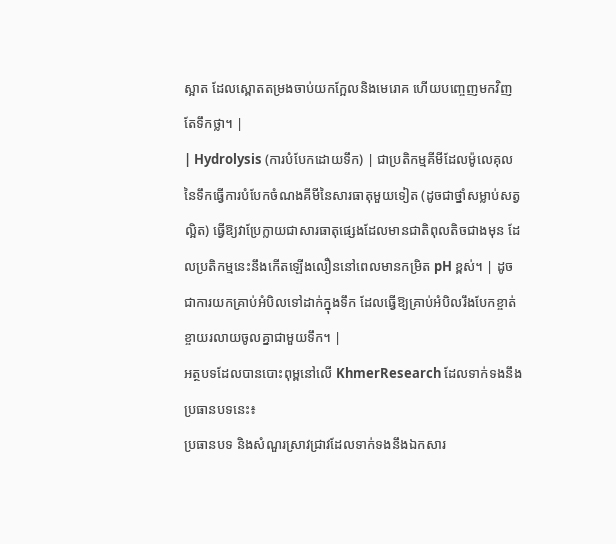ស្អាត ដែលស្ពោតតម្រងចាប់យកក្អែលនិងមេរោគ ហើយបញ្ចេញមកវិញតែទឹកថ្លា។ |
| Hydrolysis (ការបំបែកដោយទឹក) | ជាប្រតិកម្មគីមីដែលម៉ូលេគុលនៃទឹកធ្វើការបំបែកចំណងគីមីនៃសារធាតុមួយទៀត (ដូចជាថ្នាំសម្លាប់សត្វល្អិត) ធ្វើឱ្យវាប្រែក្លាយជាសារធាតុផ្សេងដែលមានជាតិពុលតិចជាងមុន ដែលប្រតិកម្មនេះនឹងកើតឡើងលឿននៅពេលមានកម្រិត pH ខ្ពស់។ | ដូចជាការយកគ្រាប់អំបិលទៅដាក់ក្នុងទឹក ដែលធ្វើឱ្យគ្រាប់អំបិលរឹងបែកខ្ចាត់ខ្ចាយរលាយចូលគ្នាជាមួយទឹក។ |
អត្ថបទដែលបានបោះពុម្ពនៅលើ KhmerResearch ដែលទាក់ទងនឹងប្រធានបទនេះ៖
ប្រធានបទ និងសំណួរស្រាវជ្រាវដែលទាក់ទងនឹងឯកសារ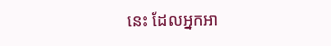នេះ ដែលអ្នកអា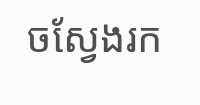ចស្វែងរក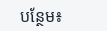បន្ថែម៖